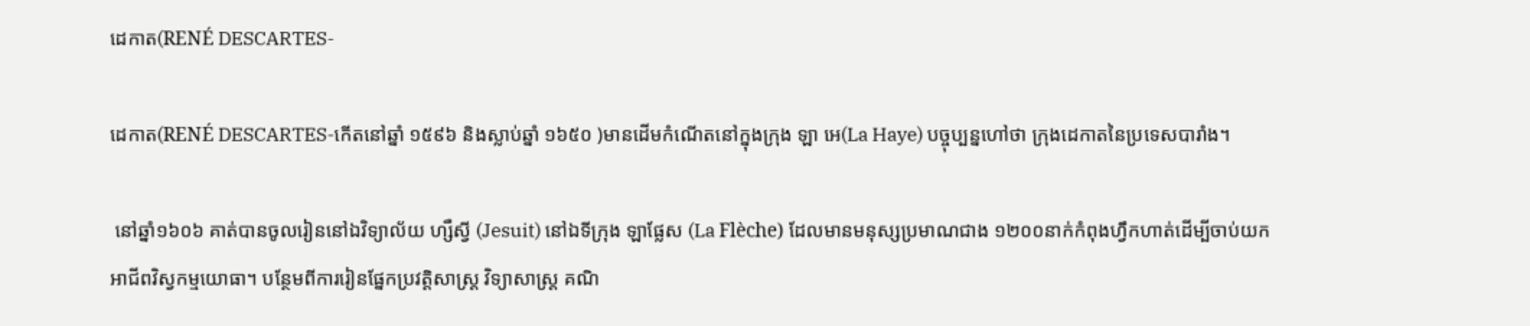ដេកាត(RENÉ DESCARTES-

ដេកាត(RENÉ DESCARTES-កើតនៅឆ្នាំ ១៥៩៦ និងស្លាប់ឆ្នាំ ១៦៥០ )មានដើមកំណើតនៅក្នុងក្រុង ឡា អេ(La Haye) បច្ចុប្បន្នហៅថា ក្រុងដេកាតនៃប្រទេសបារាំង។

 នៅឆ្នាំ១៦០៦ គាត់បានចូលរៀននៅឯវិទ្យាល័យ ហ្សឺស្វី (Jesuit) នៅឯទីក្រុង ឡាផ្លែស (La Flèche) ដែលមានមនុស្សប្រមាណជាង ១២០០នាក់កំពុងហ្វឹកហាត់ដើម្បីចាប់យកអាជីពវិស្វកម្មយោធា។ បន្ថែមពីការរៀនផ្នែកប្រវត្តិសាស្ត្រ វិទ្យាសាស្ត្រ គណិ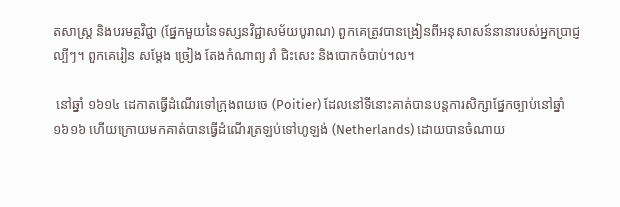តសាស្ត្រ និងបរមត្ថវិជ្ជា (ផ្នែកមួយនៃទស្សនវិជ្ជាសម័យបូរាណ) ពួកគេត្រូវបានង្រៀនពីអនុសាសន៍នានារបស់អ្នកប្រាជ្ញល្បីៗ។ ពួកគេរៀន សម្តែង ច្រៀង តែងកំណាព្យ រាំ ជិះសេះ និងបោកចំបាប់។ល។

 នៅឆ្នាំ ១៦១៤ ដេកាតធ្វើដំណើរទៅក្រុងពយចេ (Poitier) ដែលនៅទីនោះគាត់បានបន្តការសិក្សាផ្នែកច្បាប់នៅឆ្នាំ១៦១៦ ហើយក្រោយមកគាត់បានធ្វើដំណើរត្រឡប់ទៅហូឡង់ (Netherlands) ដោយបានចំណាយ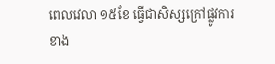ពេលវេលា ១៥ខែ ធ្វើជាសិស្សក្រៅផ្លូវការខាង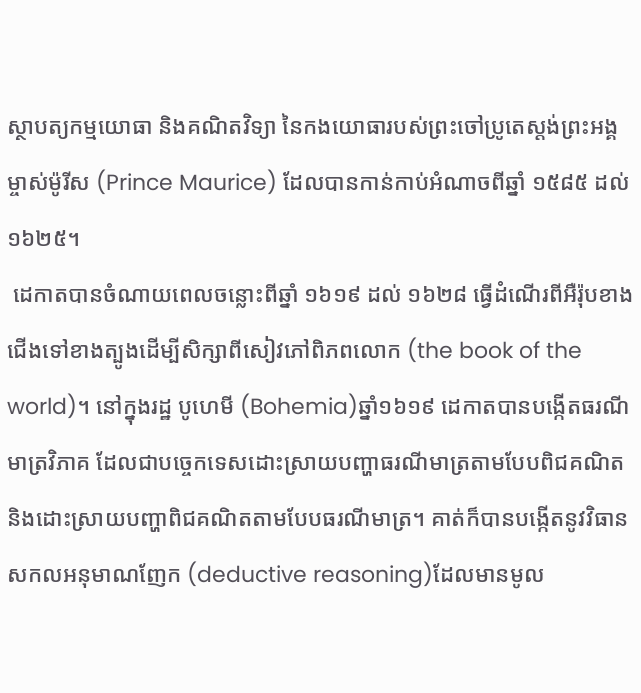ស្ថាបត្យកម្មយោធា និងគណិតវិទ្យា នៃកងយោធារបស់ព្រះចៅប្រូតេស្តង់ព្រះអង្គម្ចាស់ម៉ូរីស (Prince Maurice) ដែលបានកាន់កាប់អំណាចពីឆ្នាំ ១៥៨៥ ដល់ ១៦២៥។
 ដេកាតបានចំណាយពេលចន្លោះពីឆ្នាំ ១៦១៩ ដល់ ១៦២៨ ធ្វើដំណើរពីអឺរ៉ុបខាងជើងទៅខាងត្បូងដើម្បីសិក្សាពីសៀវភៅពិភពលោក (the book of the world)។ នៅក្នុងរដ្ឋ បូហេមី (Bohemia)ឆ្នាំ១៦១៩ ដេកាតបានបង្កើតធរណីមាត្រវិភាគ ដែលជាបច្ចេកទេសដោះស្រាយបញ្ហាធរណីមាត្រតាមបែបពិជគណិតនិងដោះស្រាយបញ្ហាពិជគណិតតាមបែបធរណីមាត្រ។ គាត់ក៏បានបង្កើតនូវវិធានសកលអនុមាណញែក (deductive reasoning)ដែលមានមូល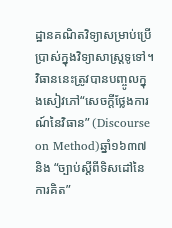ដ្ឋានគណិតវិទ្យាសម្រាប់ប្រើប្រាស់ក្នុងវិទ្យាសាស្ត្រទូទៅ។ វិធាននេះត្រូវបានបញ្ចូលក្នុងសៀវភៅ“សេចក្តីថ្លែងការណ៍នៃវិធាន” (Discourse on Method)ឆ្នាំ១៦៣៧ និង “ច្បាប់ស្តីពីទិសដៅនៃការគិត”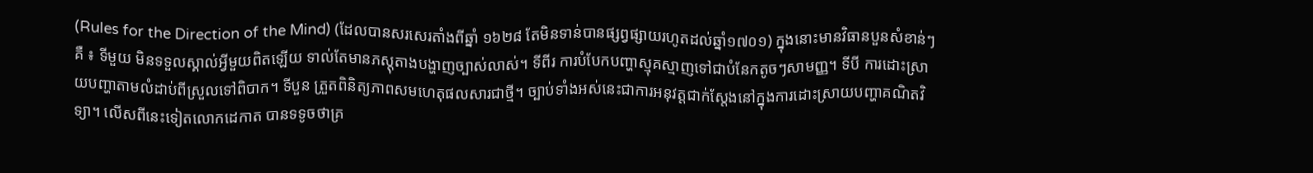(Rules for the Direction of the Mind) (ដែលបានសរសេរតាំងពីឆ្នាំ ១៦២៨ តែមិនទាន់បានផ្សព្វផ្សាយរហូតដល់ឆ្នាំ១៧០១) ក្នុងនោះមានវិធានបួនសំខាន់ៗគឺ ៖ ទីមួយ មិនទទួលស្គាល់អ្វីមួយពិតឡើយ ទាល់តែមានភស្តុតាងបង្ហាញច្បាស់លាស់។ ទីពីរ ការបំបែកបញ្ហាស្មុគស្មាញទៅជាបំនែកតូចៗសាមញ្ញ។ ទីបី ការដោះស្រាយបញ្ហាតាមលំដាប់ពីស្រួលទៅពិបាក។ ទីបួន ត្រួតពិនិត្យភាពសមហេតុផលសារជាថ្មី។ ច្បាប់ទាំងអស់នេះជាការអនុវត្តជាក់ស្តែងនៅក្នុងការដោះស្រាយបញ្ហាគណិតវិទ្យា។ លើសពីនេះទៀតលោកដេកាត បានទទូចថាគ្រ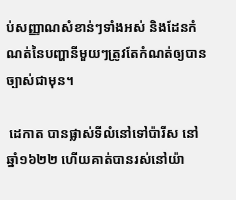ប់សញ្ញាណសំខាន់ៗទាំងអស់ និងដែនកំណត់នៃបញ្ហានីមួយៗត្រូវតែកំណត់ឲ្យបានច្បាស់ជាមុន។

 ដេកាត បានផ្លាស់ទីលំនៅទៅប៉ារីស នៅឆ្នាំ១៦២២ ហើយគាត់បានរស់នៅយ៉ា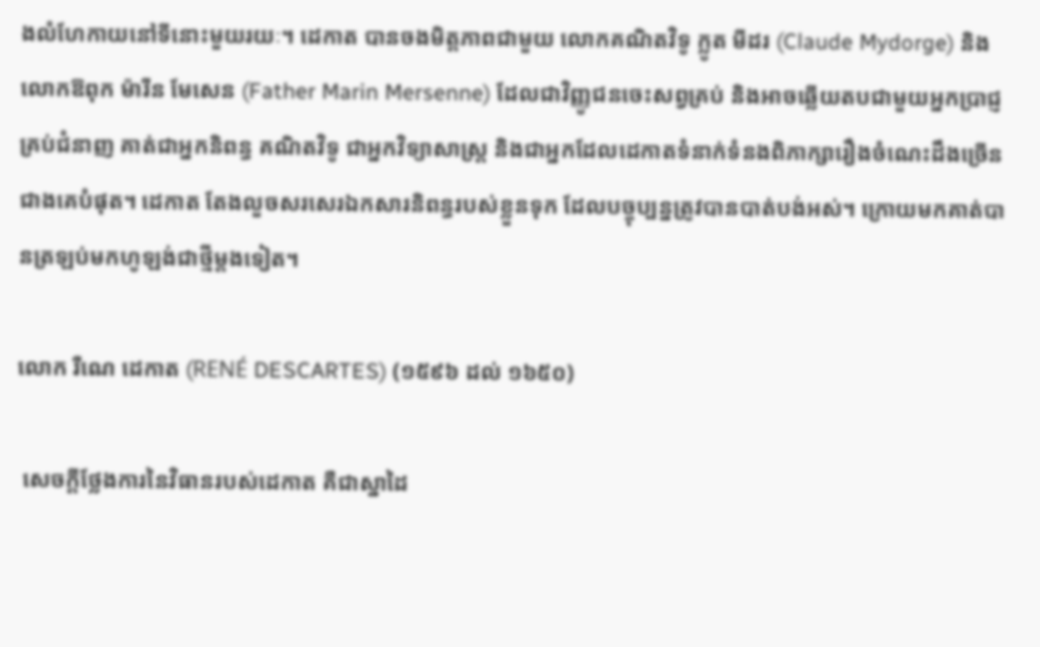ងលំហែកាយនៅទីនោះមួយរយៈ។ ដេកាត បានចងមិត្តភាពជាមួយ លោកគណិតវិទូ ក្លូត មីដរ (Claude Mydorge) និងលោកឱពុក ម៉ារីន មែសេន (Father Marin Mersenne) ដែលជាវិញ្ញូជនចេះសព្វគ្រប់ និងអាចឆ្លើយតបជាមួយអ្នកប្រាជ្ញគ្រប់ជំនាញ គាត់ជាអ្នកនិពន្ធ គណិតវិទូ ជាអ្នកវិទ្យាសាស្ត្រ និងជាអ្នកដែលដេកាតទំនាក់ទំនងពិភាក្សារឿងចំណេះដឹងច្រើនជាងគេបំផុត។ ដេកាត តែងលួចសរសេរឯកសារនិពន្ធរបស់ខ្លួនទុក ដែលបច្ចុប្បន្នត្រូវបានបាត់បង់អស់។ ក្រោយមកគាត់បានត្រឡប់មកហូឡង់ជាថ្មីម្តងទៀត។

លោក រឺណេ ដេកាត (RENÉ DESCARTES) (១៥៩៦ ដល់ ១៦៥០)

 សេចក្តីថ្លែងការនៃវិធានរបស់ដេកាត គឺជាស្នាដៃ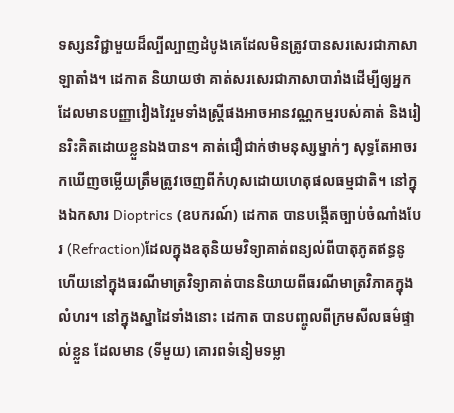ទស្សនវិជ្ជាមួយដ៏ល្បីល្បាញដំបូងគេដែលមិនត្រូវបានសរសេរជាភាសាឡាតាំង។ ដេកាត និយាយថា គាត់សរសេរជាភាសាបារាំងដើម្បីឲ្យអ្នកដែលមានបញ្ញាវៀងវៃរួមទាំងស្ត្រីផងអាចអានវណ្ណកម្មរបស់គាត់ និងរៀនរិះគិតដោយខ្លួនឯងបាន។ គាត់ជឿជាក់ថាមនុស្សម្នាក់ៗ សុទ្ធតែអាចរកឃើញចម្លើយត្រឹមត្រូវចេញពីកំហុសដោយហេតុផលធម្មជាតិ។ នៅក្នុងឯកសារ Dioptrics (ឧបករណ៍) ដេកាត បានបង្កើតច្បាប់ចំណាំងបែរ (Refraction)ដែលក្នុងឧតុនិយមវិទ្យាគាត់ពន្យល់ពីបាតុភូតឥន្ធនូ ហើយនៅក្នុងធរណីមាត្រវិទ្យាគាត់បាននិយាយពីធរណីមាត្រវិភាគក្នុងលំហរ។ នៅក្នុងស្នាដៃទាំងនោះ ដេកាត បានបញ្ចូលពីក្រមសីលធម៌ផ្ទាល់ខ្លួន ដែលមាន (ទីមួយ) គោរពទំនៀមទម្លា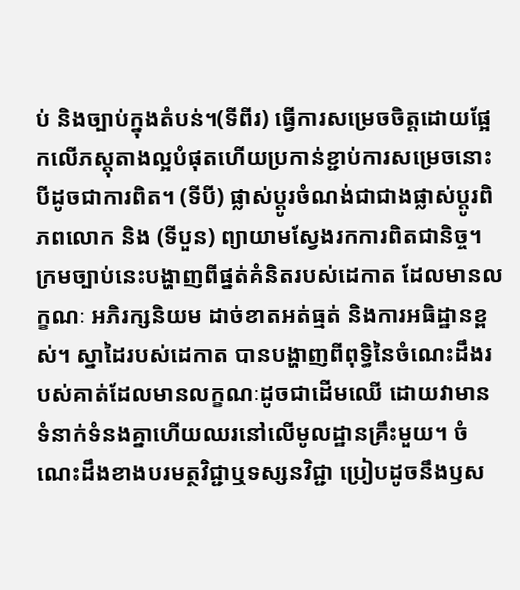ប់ និងច្បាប់ក្នុងតំបន់។(ទីពីរ) ធ្វើការសម្រេចចិត្តដោយផ្អែកលើភស្តុតាងល្អបំផុតហើយប្រកាន់ខ្ជាប់ការសម្រេចនោះបីដូចជាការពិត។ (ទីបី) ផ្លាស់ប្តូរចំណង់ជាជាងផ្លាស់ប្តូរពិភពលោក និង (ទីបួន) ព្យាយាមស្វែងរកការពិតជានិច្ច។ ក្រមច្បាប់នេះបង្ហាញពីផ្នត់គំនិតរបស់ដេកាត ដែលមានលក្ខណៈ អភិរក្សនិយម ដាច់ខាតអត់ធ្មត់ និងការអធិដ្ឋានខ្ពស់។ ស្នាដៃរបស់ដេកាត បានបង្ហាញពីពុទ្ធិនៃចំណេះដឹងរបស់គាត់ដែលមានលក្ខណៈដូចជាដើមឈើ ដោយវាមានទំនាក់ទំនងគ្នាហើយឈរនៅលើមូលដ្ឋានគ្រឹះមួយ។ ចំណេះដឹងខាងបរមត្ថវិជ្ជាឬទស្សនវិជ្ជា ប្រៀបដូចនឹងឫស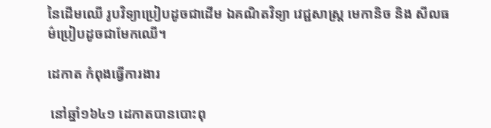នៃដើមឈើ រូបវិទ្យាប្រៀបដូចជាដើម ឯគណិតវិទ្យា វេជ្ជសាស្ត្រ មេកានិច និង សីលធម៌ប្រៀបដូចជាមែកឈើ។

ដេកាត កំពុងធ្វើការងារ

 នៅឆ្នាំ១៦៤១ ដេកាតបានបោះពុ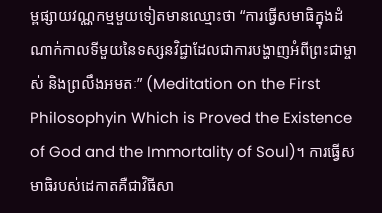ម្ពផ្សាយវណ្ណកម្មមួយទៀតមានឈ្មោះថា “ការធ្វើសមាធិក្នុងដំណាក់កាលទីមួយនៃទស្សនវិជ្ជាដែលជាការបង្ហាញអំពីព្រះជាម្ចាស់ និងព្រលឹងអមតៈ” (Meditation on the First Philosophyin Which is Proved the Existence of God and the Immortality of Soul)។ ការធ្វើសមាធិរបស់ដេកាតគឺជាវិធីសា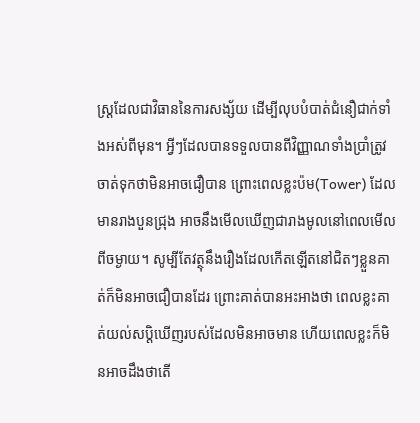ស្ត្រដែលជាវិធាននៃការសង្ស័យ ដើម្បីលុបបំបាត់ជំនឿជាក់ទាំងអស់ពីមុន។ អ្វីៗដែលបានទទួលបានពីវិញ្ញាណទាំងប្រាំត្រូវចាត់ទុកថាមិនអាចជឿបាន ព្រោះពេលខ្លះប៉ម(Tower) ដែលមានរាងបួនជ្រុង អាចនឹងមើលឃើញជារាងមូលនៅពេលមើលពីចម្ងាយ។ សូម្បីតែវត្ថុនឹងរឿងដែលកើតឡើតនៅជិតៗខ្លួនគាត់ក៏មិនអាចជឿបានដែរ ព្រោះគាត់បានអះអាងថា ពេលខ្លះគាត់យល់សប្តិឃើញរបស់ដែលមិនអាចមាន ហើយពេលខ្លះក៏មិនអាចដឹងថាតើ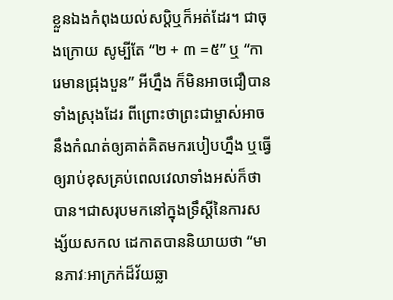ខ្លួនឯងកំពុងយល់សប្តិឬក៏អត់ដែរ។ ជាចុងក្រោយ សូម្បីតែ “២ + ៣ =៥” ឬ “ការេមានជ្រុងបួន” អីហ្នឹង ក៏មិនអាចជឿបានទាំងស្រុងដែរ ពីព្រោះថាព្រះជាម្ចាស់អាចនឹងកំណត់ឲ្យគាត់គិតមករបៀបហ្នឹង ឬធ្វើឲ្យរាប់ខុសគ្រប់ពេលវេលាទាំងអស់ក៏ថាបាន។ជាសរុបមកនៅក្នុងទ្រឹស្តីនៃការសង្ស័យសកល ដេកាតបាននិយាយថា “មានភាវៈអាក្រក់ដ៏វ័យឆ្លា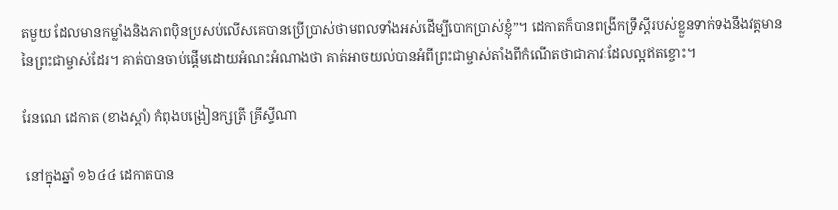តមួយ ដែលមានកម្លាំងនិងភាពប៉ិនប្រសប់លើសគេបានប្រើប្រាស់ថាមពលទាំងអស់ដើម្បីបោកប្រាស់ខ្ញុំ”។ ដេកាតក៏បានពង្រីកទ្រឹស្តីរបស់ខ្លួនទាក់ទងនឹងវត្តមាននៃព្រះជាម្ចាស់ដែរ។ គាត់បានចាប់ផ្តើមដោយអំណះអំណាងថា គាត់អាចយល់បានអំពីព្រះជាម្ចាស់តាំងពីកំណើតថាជាភាវៈដែលល្អឥតខ្ចោះ។

រែនណេ ដេកាត (ខាងស្តាំ) កំពុងបង្រៀនក្សត្រី គ្រីស្ទីណា

 នៅក្នុងឆ្នាំ ១៦៤៤ ដេកាតបាន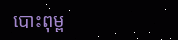បោះពុម្ព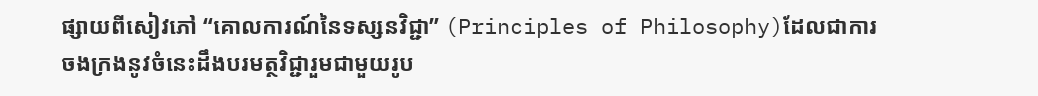ផ្សាយពីសៀវភៅ “គោលការណ៍នៃទស្សនវិជ្ជា” (Principles of Philosophy)ដែលជាការចងក្រងនូវចំនេះដឹងបរមត្ថវិជ្ជារួមជាមួយរូប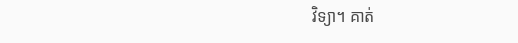វិទ្យា។ គាត់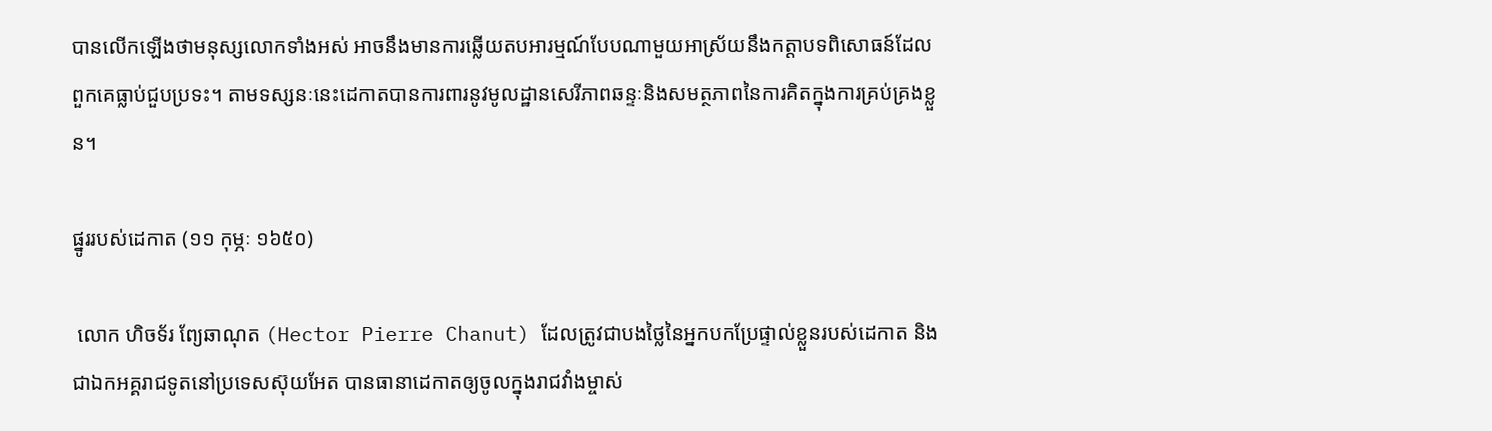បានលើកឡើងថាមនុស្សលោកទាំងអស់ អាចនឹងមានការឆ្លើយតបអារម្មណ៍បែបណាមួយអាស្រ័យនឹងកត្តាបទពិសោធន៍ដែលពួកគេធ្លាប់ជួបប្រទះ។ តាមទស្សនៈនេះដេកាតបានការពារនូវមូលដ្ឋានសេរីភាពឆន្ទៈនិងសមត្ថភាពនៃការគិតក្នុងការគ្រប់គ្រងខ្លួន។

ផ្នូររបស់ដេកាត (១១ កុម្ភៈ ១៦៥០)

 លោក ហិចទ័រ ព្យែឆាណុត (Hector Pierre Chanut) ដែលត្រូវជាបងថ្លៃនៃអ្នកបកប្រែផ្ទាល់ខ្លួនរបស់ដេកាត និងជាឯកអគ្គរាជទូតនៅប្រទេសស៊ុយអែត បានធានាដេកាតឲ្យចូលក្នុងរាជវាំងម្ចាស់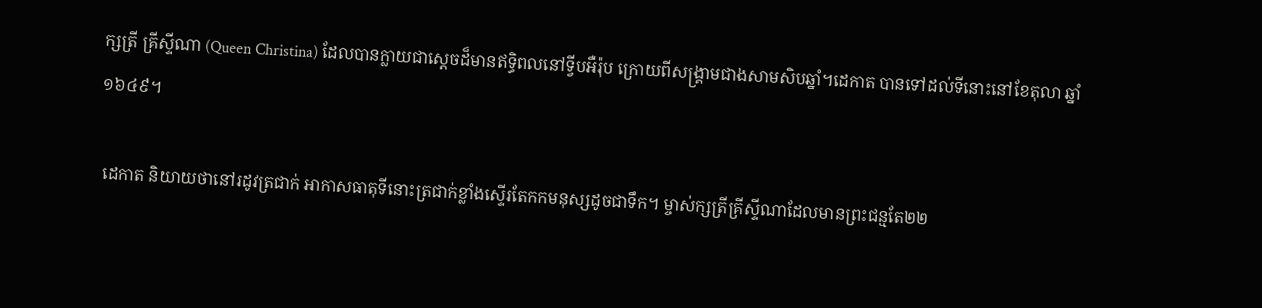ក្សត្រី គ្រីស្ទីណា (Queen Christina) ដែលបានក្លាយជាស្តេចដ៏មានឥទ្ធិពលនៅទ្វីបអឺរ៉ុប ក្រោយពីសង្គ្រាមជាងសាមសិបឆ្នាំ។ដេកាត បានទៅដល់ទីនោះនៅខែតុលា ឆ្នាំ១៦៤៩។

 ដេកាត និយាយថានៅរដូវត្រជាក់ អាកាសធាតុទីនោះត្រជាក់ខ្លាំងស្ទើរតែកកមនុស្សដូចជាទឹក។ ម្ចាស់ក្សត្រីគ្រីស្ទីណាដែលមានព្រះជន្មតែ២២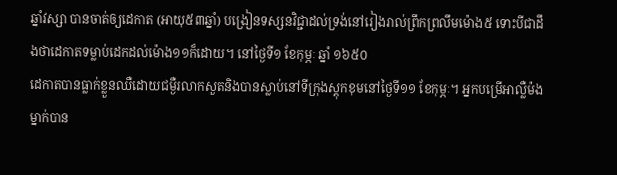ឆ្នាំវស្សា បានចាត់ឲ្យដេកាត (អាយុ៥៣ឆ្នាំ) បង្រៀនទស្សនវិជ្ជាដល់ទ្រង់នៅរៀងរាល់ព្រឹកព្រលឹមម៉ោង៥ ទោះបីជាដឹងថាដេកាតទម្លាប់ដេកដល់ម៉ោង១១ក៏ដោយ។ នៅថ្ងៃទី១ ខែកុម្ភៈ ឆ្នាំ ១៦៥០
ដេកាតបានធ្លាក់ខ្លួនឈឺដោយជម្ងឺរលាកសួតនិងបានស្លាប់នៅទីក្រុងស្តុកខុមនៅថ្ងៃទី១១ ខែកុម្ភៈ។ អ្នកបម្រើអាល្លឺម៉ងម្នាក់បាន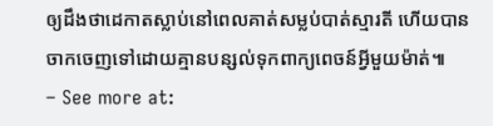ឲ្យដឹងថាដេកាតស្លាប់នៅពេលគាត់សម្លប់បាត់ស្មារតី ហើយបានចាកចេញទៅដោយគ្មានបន្សល់ទុកពាក្យពេចន៍អ្វីមួយម៉ាត់៕
– See more at: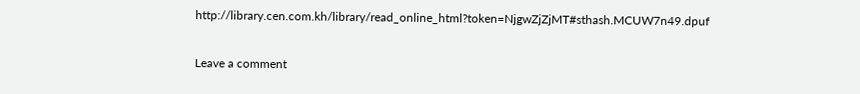http://library.cen.com.kh/library/read_online_html?token=NjgwZjZjMT#sthash.MCUW7n49.dpuf

Leave a comment